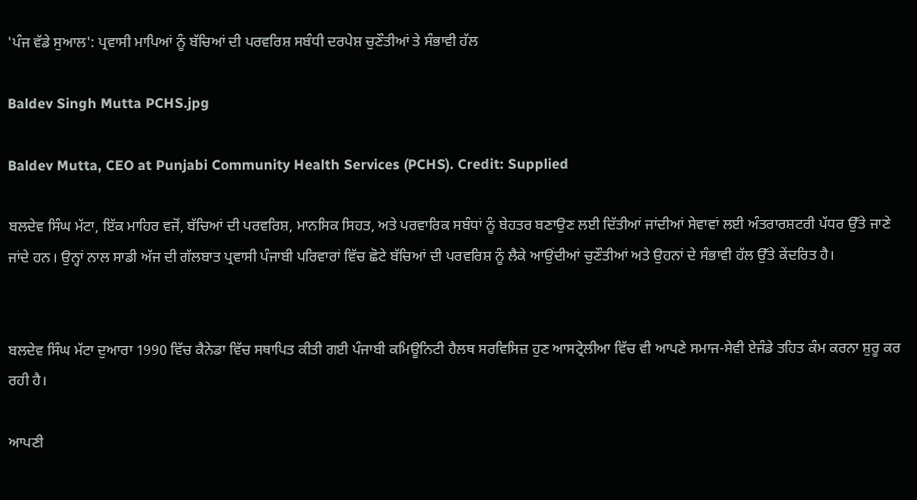'ਪੰਜ ਵੱਡੇ ਸੁਆਲ': ਪ੍ਰਵਾਸੀ ਮਾਪਿਆਂ ਨੂੰ ਬੱਚਿਆਂ ਦੀ ਪਰਵਰਿਸ਼ ਸਬੰਧੀ ਦਰਪੇਸ਼ ਚੁਣੌਤੀਆਂ ਤੇ ਸੰਭਾਵੀ ਹੱਲ

Baldev Singh Mutta PCHS.jpg

Baldev Mutta, CEO at Punjabi Community Health Services (PCHS). Credit: Supplied

ਬਲਦੇਵ ਸਿੰਘ ਮੱਟਾ, ਇੱਕ ਮਾਹਿਰ ਵਜੋਂ, ਬੱਚਿਆਂ ਦੀ ਪਰਵਰਿਸ਼, ਮਾਨਸਿਕ ਸਿਹਤ, ਅਤੇ ਪਰਵਾਰਿਕ ਸਬੰਧਾਂ ਨੂੰ ਬੇਹਤਰ ਬਣਾਉਣ ਲਈ ਦਿੱਤੀਆਂ ਜਾਂਦੀਆਂ ਸੇਵਾਵਾਂ ਲਈ ਅੰਤਰਾਰਸ਼ਟਰੀ ਪੱਧਰ ਉੱਤੇ ਜਾਣੇ ਜਾਂਦੇ ਹਨ। ਉਨ੍ਹਾਂ ਨਾਲ ਸਾਡੀ ਅੱਜ ਦੀ ਗੱਲਬਾਤ ਪ੍ਰਵਾਸੀ ਪੰਜਾਬੀ ਪਰਿਵਾਰਾਂ ਵਿੱਚ ਛੋਟੇ ਬੱਚਿਆਂ ਦੀ ਪਰਵਰਿਸ਼ ਨੂੰ ਲੈਕੇ ਆਉਂਦੀਆਂ ਚੁਣੌਤੀਆਂ ਅਤੇ ਉਹਨਾਂ ਦੇ ਸੰਭਾਵੀ ਹੱਲ ਉੱਤੇ ਕੇਂਦਰਿਤ ਹੈ।


ਬਲਦੇਵ ਸਿੰਘ ਮੱਟਾ ਦੁਆਰਾ 1990 ਵਿੱਚ ਕੈਨੇਡਾ ਵਿੱਚ ਸਥਾਪਿਤ ਕੀਤੀ ਗਈ ਪੰਜਾਬੀ ਕਮਿਊਨਿਟੀ ਹੈਲਥ ਸਰਵਿਸਿਜ਼ ਹੁਣ ਆਸਟ੍ਰੇਲੀਆ ਵਿੱਚ ਵੀ ਆਪਣੇ ਸਮਾਜ-ਸੇਵੀ ਏਜੰਡੇ ਤਹਿਤ ਕੰਮ ਕਰਨਾ ਸ਼ੁਰੂ ਕਰ ਰਹੀ ਹੈ।

ਆਪਣੀ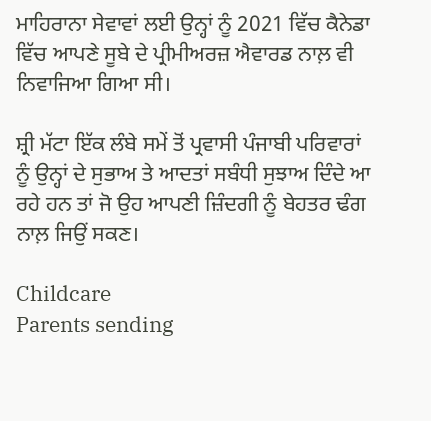ਮਾਹਿਰਾਨਾ ਸੇਵਾਵਾਂ ਲਈ ਉਨ੍ਹਾਂ ਨੂੰ 2021 ਵਿੱਚ ਕੈਨੇਡਾ ਵਿੱਚ ਆਪਣੇ ਸੂਬੇ ਦੇ ਪ੍ਰੀਮੀਅਰਜ਼ ਐਵਾਰਡ ਨਾਲ਼ ਵੀ ਨਿਵਾਜਿਆ ਗਿਆ ਸੀ।

ਸ਼੍ਰੀ ਮੱਟਾ ਇੱਕ ਲੰਬੇ ਸਮੇਂ ਤੋਂ ਪ੍ਰਵਾਸੀ ਪੰਜਾਬੀ ਪਰਿਵਾਰਾਂ ਨੂੰ ਉਨ੍ਹਾਂ ਦੇ ਸੁਭਾਅ ਤੇ ਆਦਤਾਂ ਸਬੰਧੀ ਸੁਝਾਅ ਦਿੰਦੇ ਆ ਰਹੇ ਹਨ ਤਾਂ ਜੋ ਉਹ ਆਪਣੀ ਜ਼ਿੰਦਗੀ ਨੂੰ ਬੇਹਤਰ ਢੰਗ ਨਾਲ਼ ਜਿਉਂ ਸਕਣ।

Childcare
Parents sending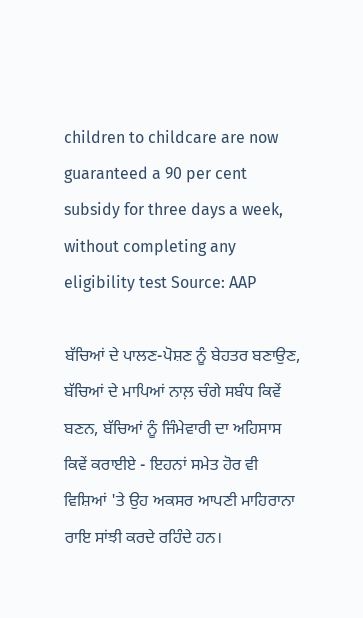children to childcare are now guaranteed a 90 per cent subsidy for three days a week, without completing any eligibility test Source: AAP

ਬੱਚਿਆਂ ਦੇ ਪਾਲਣ-ਪੋਸ਼ਣ ਨੂੰ ਬੇਹਤਰ ਬਣਾਉਣ, ਬੱਚਿਆਂ ਦੇ ਮਾਪਿਆਂ ਨਾਲ਼ ਚੰਗੇ ਸਬੰਧ ਕਿਵੇਂ ਬਣਨ, ਬੱਚਿਆਂ ਨੂੰ ਜਿੰਮੇਵਾਰੀ ਦਾ ਅਹਿਸਾਸ ਕਿਵੇਂ ਕਰਾਈਏ - ਇਹਨਾਂ ਸਮੇਤ ਹੋਰ ਵੀ ਵਿਸ਼ਿਆਂ 'ਤੇ ਉਹ ਅਕਸਰ ਆਪਣੀ ਮਾਹਿਰਾਨਾ ਰਾਇ ਸਾਂਝੀ ਕਰਦੇ ਰਹਿੰਦੇ ਹਨ।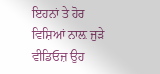ਇਹਨਾਂ ਤੇ ਹੋਰ ਵਿਸ਼ਿਆਂ ਨਾਲ਼ ਜੁੜੇ ਵੀਡਿਓਜ਼ ਉਹ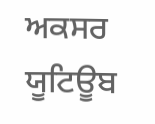ਅਕਸਰ ਯੂਟਿਊਬ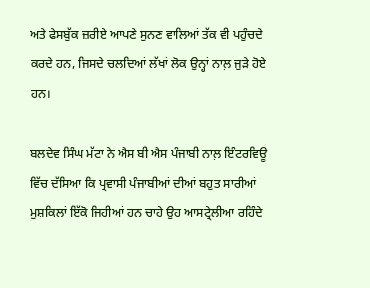ਅਤੇ ਫੇਸਬੁੱਕ ਜ਼ਰੀਏ ਆਪਣੇ ਸੁਨਣ ਵਾਲਿਆਂ ਤੱਕ ਵੀ ਪਹੁੰਚਦੇ ਕਰਦੇ ਹਨ, ਜਿਸਦੇ ਚਲਦਿਆਂ ਲੱਖਾਂ ਲੋਕ ਉਨ੍ਹਾਂ ਨਾਲ਼ ਜੁੜੇ ਹੋਏ ਹਨ।

ਬਲਦੇਵ ਸਿੰਘ ਮੱਟਾ ਨੇ ਐਸ ਬੀ ਐਸ ਪੰਜਾਬੀ ਨਾਲ਼ ਇੰਟਰਵਿਊ ਵਿੱਚ ਦੱਸਿਆ ਕਿ ਪ੍ਰਵਾਸੀ ਪੰਜਾਬੀਆਂ ਦੀਆਂ ਬਹੁਤ ਸਾਰੀਆਂ ਮੁਸ਼ਕਿਲਾਂ ਇੱਕੋ ਜਿਹੀਆਂ ਹਨ ਚਾਹੇ ਉਹ ਆਸਟ੍ਰੇਲੀਆ ਰਹਿੰਦੇ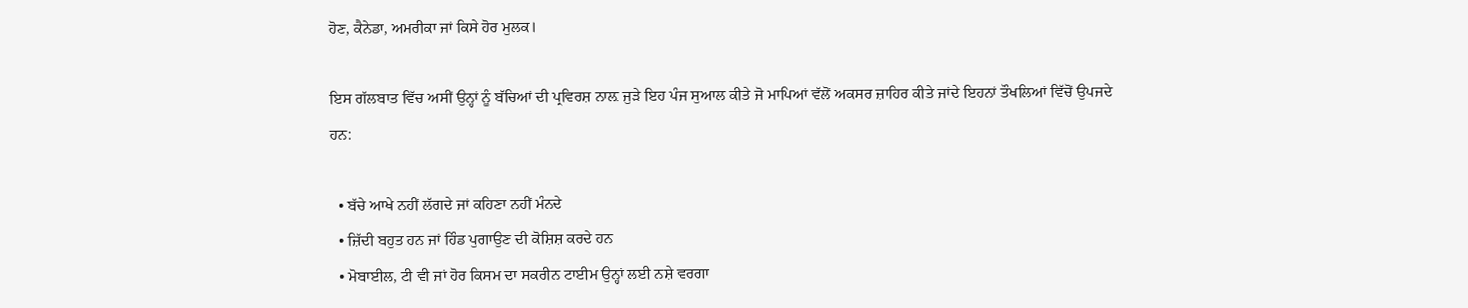ਹੋਣ, ਕੈਨੇਡਾ, ਅਮਰੀਕਾ ਜਾਂ ਕਿਸੇ ਹੋਰ ਮੁਲਕ।

ਇਸ ਗੱਲਬਾਤ ਵਿੱਚ ਅਸੀਂ ਉਨ੍ਹਾਂ ਨੂੰ ਬੱਚਿਆਂ ਦੀ ਪ੍ਰਵਿਰਸ਼ ਨਾਲ਼ ਜੁੜੇ ਇਹ ਪੰਜ ਸੁਆਲ ਕੀਤੇ ਜੋ ਮਾਪਿਆਂ ਵੱਲੋਂ ਅਕਸਰ ਜ਼ਾਹਿਰ ਕੀਤੇ ਜਾਂਦੇ ਇਹਨਾਂ ਤੌਖਲਿਆਂ ਵਿੱਚੋਂ ਉਪਜਦੇ ਹਨ:

  • ਬੱਚੇ ਆਖੇ ਨਹੀਂ ਲੱਗਦੇ ਜਾਂ ਕਹਿਣਾ ਨਹੀਂ ਮੰਨਦੇ
  • ਜ਼ਿੱਦੀ ਬਹੁਤ ਹਨ ਜਾਂ ਹਿੰਡ ਪੁਗਾਉਣ ਦੀ ਕੋਸ਼ਿਸ਼ ਕਰਦੇ ਹਨ
  • ਮੋਬਾਈਲ, ਟੀ ਵੀ ਜਾਂ ਹੋਰ ਕਿਸਮ ਦਾ ਸਕਰੀਨ ਟਾਈਮ ਉਨ੍ਹਾਂ ਲਈ ਨਸ਼ੇ ਵਰਗਾ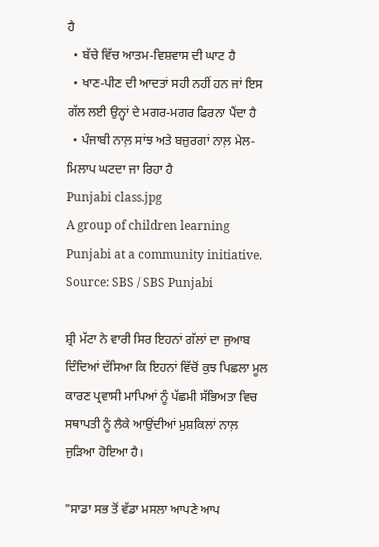ਹੈ
  • ਬੱਚੇ ਵਿੱਚ ਆਤਮ-ਵਿਸ਼ਵਾਸ ਦੀ ਘਾਟ ਹੈ
  • ਖਾਣ-ਪੀਣ ਦੀ ਆਦਤਾਂ ਸਹੀ ਨਹੀਂ ਹਨ ਜਾਂ ਇਸ ਗੱਲ ਲਈ ਉਨ੍ਹਾਂ ਦੇ ਮਗਰ-ਮਗਰ ਫਿਰਨਾ ਪੈਂਦਾ ਹੈ
  • ਪੰਜਾਬੀ ਨਾਲ਼ ਸਾਂਝ ਅਤੇ ਬਜ਼ੁਰਗਾਂ ਨਾਲ਼ ਮੇਲ-ਮਿਲਾਪ ਘਟਦਾ ਜਾ ਰਿਹਾ ਹੈ
Punjabi class.jpg
A group of children learning Punjabi at a community initiative. Source: SBS / SBS Punjabi

ਸ਼੍ਰੀ ਮੱਟਾ ਨੇ ਵਾਰੀ ਸਿਰ ਇਹਨਾਂ ਗੱਲਾਂ ਦਾ ਜੁਆਬ ਦਿੰਦਿਆਂ ਦੱਸਿਆ ਕਿ ਇਹਨਾਂ ਵਿੱਚੋਂ ਕੁਝ ਪਿਛਲਾ ਮੂਲ ਕਾਰਣ ਪ੍ਰਵਾਸੀ ਮਾਪਿਆਂ ਨੂੰ ਪੱਛਮੀ ਸੱਭਿਅਤਾ ਵਿਚ ਸਥਾਪਤੀ ਨੂੰ ਲੈਕੇ ਆਉਂਦੀਆਂ ਮੁਸ਼ਕਿਲਾਂ ਨਾਲ਼ ਜੁੜਿਆ ਹੋਇਆ ਹੈ।

"ਸਾਡਾ ਸਭ ਤੋਂ ਵੱਡਾ ਮਸਲਾ ਆਪਣੇ ਆਪ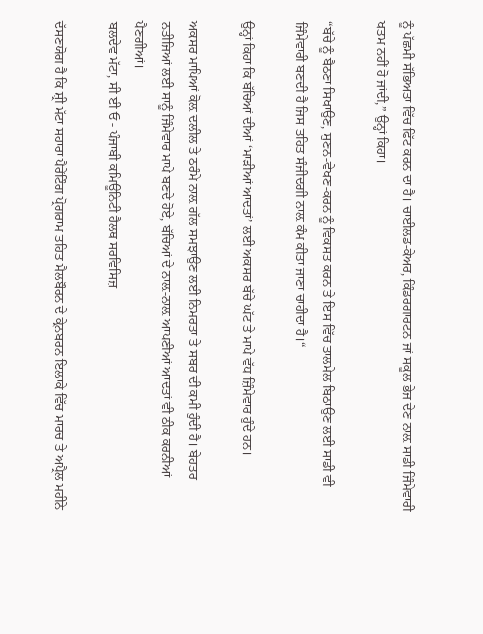ਨੂੰ ਪੱਛਮੀ ਸੱਭਿਅਤਾ ਵਿੱਚ ਫਿੱਟ ਕਰਨ ਦਾ ਹੈ। ਚਾਈਲਡ-ਕੇਅਰ, ਕਿੰਡਰਗਾਰਟਨ ਜਾਂ ਸਕੂਲ ਭੇਜ ਦੇਣ ਨਾਲ਼ ਸਾਡੀ ਜਿੰਮੇਵਾਰੀ ਖਤਮ ਨਹੀਂ ਹੋ ਜਾਂਦੀ,” ਉਨ੍ਹਾਂ ਕਿਹਾ।

“ਬੱਚੇ ਨੂੰ ਬੈਠਣਾ ਸਿਖਾਉਣ, ਸੁਣਨ-ਵੇਖਣ-ਕਰਨ ਨੂੰ ਵਿਕਸਤ ਕਰਨ ਤੇ ਇਸ ਵਿੱਚ ਤਾਲਮੇਲ ਬਿਠਾਉਣ ਲਈ ਸਾਡੀ ਵੀ ਜਿੰਮੇਵਾਰੀ ਬਣਦੀ ਹੈ ਜਿਸ ਤਹਿਤ ਸੰਜੀਦਗੀ ਨਾਲ਼ ਕੰਮ ਕੀਤਾ ਜਾਣਾ ਚਾਹੀਦਾ ਹੈ।“

ਉਨ੍ਹਾਂ ਕਿਹਾ ਕਿ ਬੱਚਿਆਂ ਦੀਆਂ ‘ਮਾੜੀਆਂ ਆਦਤਾਂ’ ਲਈ ਅਕਸਰ ਬੱਚੇ ਘੱਟ ਤੇ ਮਾਪੇ ਵੱਧ ਜ਼ਿੰਮੇਵਾਰ ਹੁੰਦੇ ਹਨ।

ਅਕਸਰ ਮਾਪਿਆਂ ਕੋਲ਼ ਦਲੀਲ ਤੇ ਠਰੰਮੇ ਨਾਲ਼ ਗੱਲ ਸਮਝਾਉਣ ਲਈ ਨਿਮਰਤਾ ਤੇ ਸਬਰ ਦੀ ਕਮੀ ਹੁੰਦੀ ਹੈ। ਬੇਹਤਰ ਨਤੀਜਿਆਂ ਲਈ ਸਾਨੂੰ ਜਿੰਮੇਵਾਰ ਮਾਪੇ ਬਣਦੇ ਹੋਏ, ਬੱਚਿਆਂ ਦੇ ਨਾਲ਼-ਨਾਲ਼ ਆਪਣੀਆਂ ਆਦਤਾਂ ਵੀ ਠੀਕ ਕਰਨੀਆਂ ਪੈਣਗੀਆਂ।
ਬਲਦੇਵ ਮੱਟਾ, ਸੀ ਈ ਓ - ਪੰਜਾਬੀ ਕਮਿਊਨਿਟੀ ਹੈਲਥ ਸਰਵਿਸਿਜ਼

ਦੱਸਣਯੋਗ ਹੈ ਕਿ ਸ਼੍ਰੀ ਮੱਟਾ ਸਹਾਰਾ ਪੈਰੇਂਟਿੰਗ ਪ੍ਰੋਗਰਾਮ ਤਹਿਤ ਮੈਲਬੌਰਨ ਦੇ ਕ੍ਰੇਨਬਰਨ ਇਲਾਕੇ ਵਿੱਚ ਮਾਰਚ ਤੇ ਅਪ੍ਰੈਲ ਮਹੀਨੇ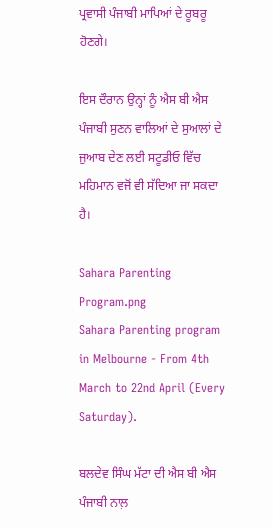ਪ੍ਰਵਾਸੀ ਪੰਜਾਬੀ ਮਾਪਿਆਂ ਦੇ ਰੂਬਰੂ ਹੋਣਗੇ।

ਇਸ ਦੌਰਾਨ ਉਨ੍ਹਾਂ ਨੂੰ ਐਸ ਬੀ ਐਸ ਪੰਜਾਬੀ ਸੁਣਨ ਵਾਲਿਆਂ ਦੇ ਸੁਆਲਾਂ ਦੇ ਜੁਆਬ ਦੇਣ ਲਈ ਸਟੂਡੀਓ ਵਿੱਚ ਮਹਿਮਾਨ ਵਜੋਂ ਵੀ ਸੱਦਿਆ ਜਾ ਸਕਦਾ ਹੈ।

Sahara Parenting Program.png
Sahara Parenting program in Melbourne - From 4th March to 22nd April (Every Saturday).

ਬਲਦੇਵ ਸਿੰਘ ਮੱਟਾ ਦੀ ਐਸ ਬੀ ਐਸ ਪੰਜਾਬੀ ਨਾਲ਼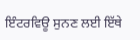ਇੰਟਰਵਿਊ ਸੁਨਣ ਲਈ ਇੱਥੇ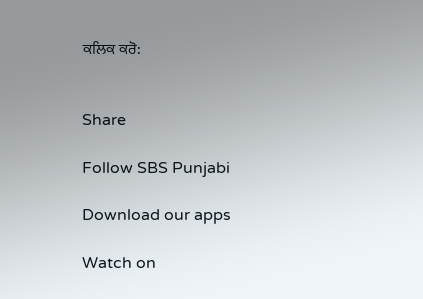ਕਲਿਕ ਕਰੋ:


Share

Follow SBS Punjabi

Download our apps

Watch on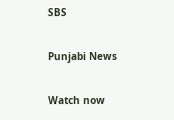SBS

Punjabi News

Watch now